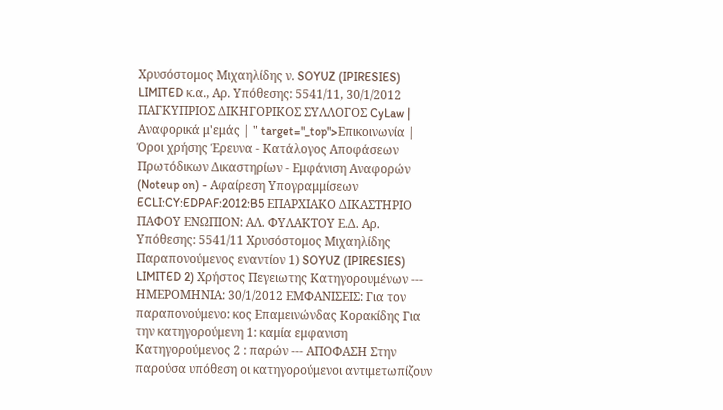Χρυσόστομος Μιχαηλίδης ν. SOYUZ (IPIRESIES) LIMITED κ.α., Αρ. Υπόθεσης: 5541/11, 30/1/2012 ΠΑΓΚΥΠΡΙΟΣ ΔΙΚΗΓΟΡΙΚΟΣ ΣΥΛΛΟΓΟΣ CyLaw | Αναφορικά μ'εμάς | " target="_top">Επικοινωνία | Όροι χρήσης Έρευνα - Κατάλογος Αποφάσεων Πρωτόδικων Δικαστηρίων - Εμφάνιση Αναφορών (Noteup on) - Αφαίρεση Υπογραμμίσεων ECLI:CY:EDPAF:2012:B5 ΕΠΑΡΧΙΑΚΟ ΔΙΚΑΣΤΗΡΙΟ ΠΑΦΟΥ ΕΝΩΠΙΟΝ: ΑΛ. ΦΥΛΑΚΤΟΥ Ε.Δ. Αρ. Υπόθεσης: 5541/11 Χρυσόστομος Μιχαηλίδης Παραπονούμενος εναντίον 1) SOYUZ (IPIRESIES) LIMITED 2) Χρήστος Πεγειωτης Κατηγορουμένων --- ΗΜΕΡΟΜΗΝΙΑ: 30/1/2012 ΕΜΦΑΝΙΣΕΙΣ: Για τον παραπονούμενο: κος Επαμεινώνδας Κορακίδης Για την κατηγορούμενη 1: καμία εμφανιση Κατηγορούμενος 2 : παρών --- ΑΠΟΦΑΣΗ Στην παρούσα υπόθεση οι κατηγορούμενοι αντιμετωπίζουν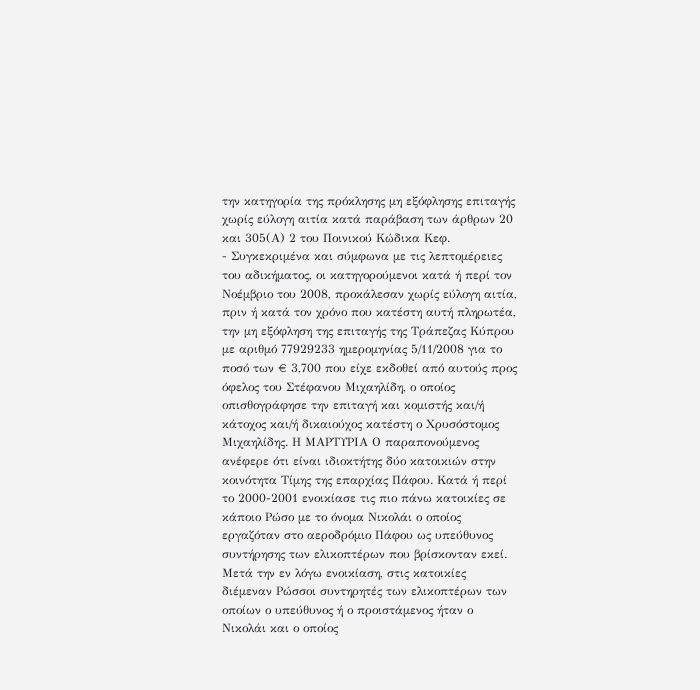την κατηγορία της πρόκλησης μη εξόφλησης επιταγής χωρίς εύλογη αιτία κατά παράβαση των άρθρων 20 και 305(Α) 2 του Ποινικού Κώδικα Κεφ.
- Συγκεκριμένα και σύμφωνα με τις λεπτομέρειες του αδικήματος, οι κατηγορούμενοι κατά ή περί τον Νοέμβριο του 2008, προκάλεσαν χωρίς εύλογη αιτία, πριν ή κατά τον χρόνο που κατέστη αυτή πληρωτέα, την μη εξόφληση της επιταγής της Τράπεζας Κύπρου με αριθμό 77929233 ημερομηνίας 5/11/2008 για το ποσό των € 3,700 που είχε εκδοθεί από αυτούς προς όφελος του Στέφανου Μιχαηλίδη, ο οποίος οπισθογράφησε την επιταγή και κομιστής και/ή κάτοχος και/ή δικαιούχος κατέστη ο Χρυσόστομος Μιχαηλίδης. Η ΜΑΡΤΥΡΙΑ Ο παραπονούμενος ανέφερε ότι είναι ιδιοκτήτης δύο κατοικιών στην κοινότητα Τίμης της επαρχίας Πάφου. Κατά ή περί το 2000-2001 ενοικίασε τις πιο πάνω κατοικίες σε κάποιο Ρώσο με το όνομα Νικολάι ο οποίος εργαζόταν στο αεροδρόμιο Πάφου ως υπεύθυνος συντήρησης των ελικοπτέρων που βρίσκονταν εκεί. Μετά την εν λόγω ενοικίαση, στις κατοικίες διέμεναν Ρώσσοι συντηρητές των ελικοπτέρων των οποίων ο υπεύθυνος ή ο προιστάμενος ήταν ο Νικολάι και ο οποίος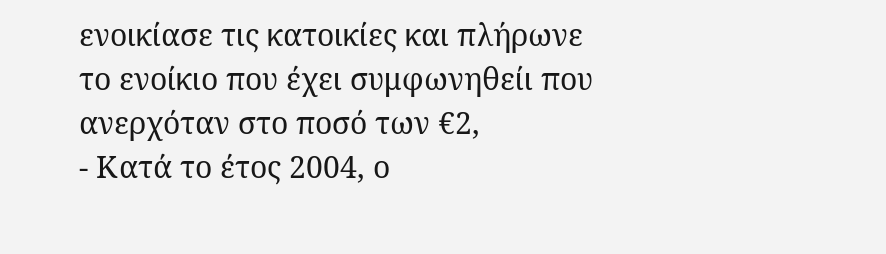ενοικίασε τις κατοικίες και πλήρωνε το ενοίκιο που έχει συμφωνηθείι που ανερχόταν στο ποσό των €2,
- Κατά το έτος 2004, ο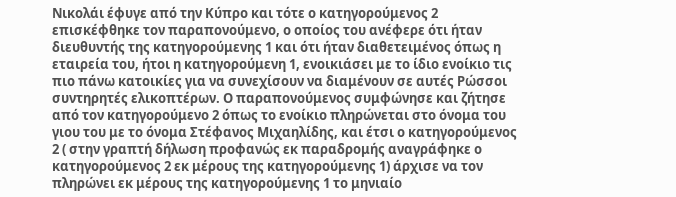Νικολάι έφυγε από την Κύπρο και τότε ο κατηγορούμενος 2 επισκέφθηκε τον παραπονούμενο, ο οποίος του ανέφερε ότι ήταν διευθυντής της κατηγορούμενης 1 και ότι ήταν διαθετειμένος όπως η εταιρεία του, ήτοι η κατηγορούμενη 1, ενοικιάσει με το ίδιο ενοίκιο τις πιο πάνω κατοικίες για να συνεχίσουν να διαμένουν σε αυτές Ρώσσοι συντηρητές ελικοπτέρων. Ο παραπονούμενος συμφώνησε και ζήτησε από τον κατηγορούμενο 2 όπως το ενοίκιο πληρώνεται στο όνομα του γιου του με το όνομα Στέφανος Μιχαηλίδης, και έτσι ο κατηγορούμενος 2 ( στην γραπτή δήλωση προφανώς εκ παραδρομής αναγράφηκε ο κατηγορούμενος 2 εκ μέρους της κατηγορούμενης 1) άρχισε να τον πληρώνει εκ μέρους της κατηγορούμενης 1 το μηνιαίο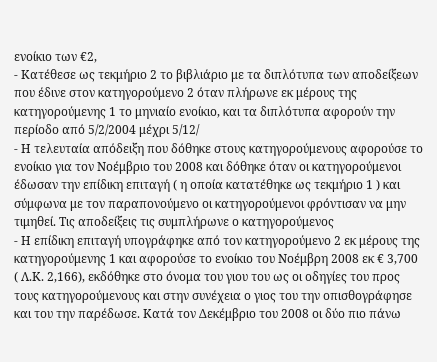ενοίκιο των €2,
- Κατέθεσε ως τεκμήριο 2 το βιβλιάριο με τα διπλότυπα των αποδείξεων που έδινε στον κατηγορούμενο 2 όταν πλήρωνε εκ μέρους της κατηγορούμενης 1 το μηνιαίο ενοίκιο, και τα διπλότυπα αφορούν την περίοδο από 5/2/2004 μέχρι 5/12/
- Η τελευταία απόδειξη που δόθηκε στους κατηγορούμενους αφορούσε το ενοίκιο για τον Νοέμβριο του 2008 και δόθηκε όταν οι κατηγορούμενοι έδωσαν την επίδικη επιταγή ( η οποία κατατέθηκε ως τεκμήριο 1 ) και σύμφωνα με τον παραπονούμενο οι κατηγορούμενοι φρόντισαν να μην τιμηθεί. Τις αποδείξεις τις συμπλήρωνε ο κατηγορούμενος
- Η επίδικη επιταγή υπογράφηκε από τον κατηγορούμενο 2 εκ μέρους της κατηγορούμενης 1 και αφορούσε το ενοίκιο του Νοέμβρη 2008 εκ € 3,700 ( Λ.Κ. 2,166), εκδόθηκε στο όνομα του γιου του ως οι οδηγίες του προς τους κατηγορούμενους και στην συνέχεια ο γιος του την οπισθογράφησε και του την παρέδωσε. Κατά τον Δεκέμβριο του 2008 οι δύο πιο πάνω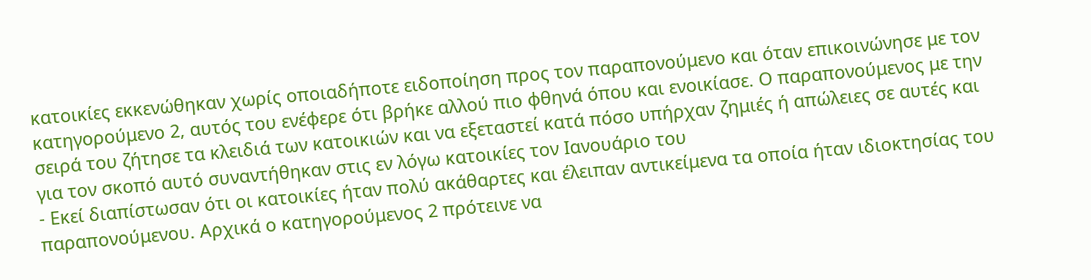κατοικίες εκκενώθηκαν χωρίς οποιαδήποτε ειδοποίηση προς τον παραπονούμενο και όταν επικοινώνησε με τον κατηγορούμενο 2, αυτός του ενέφερε ότι βρήκε αλλού πιο φθηνά όπου και ενοικίασε. Ο παραπονούμενος με την σειρά του ζήτησε τα κλειδιά των κατοικιών και να εξεταστεί κατά πόσο υπήρχαν ζημιές ή απώλειες σε αυτές και για τον σκοπό αυτό συναντήθηκαν στις εν λόγω κατοικίες τον Ιανουάριο του
- Εκεί διαπίστωσαν ότι οι κατοικίες ήταν πολύ ακάθαρτες και έλειπαν αντικείμενα τα οποία ήταν ιδιοκτησίας του παραπονούμενου. Αρχικά ο κατηγορούμενος 2 πρότεινε να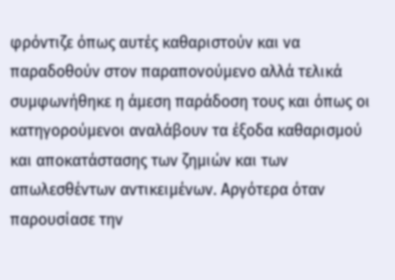φρόντιζε όπως αυτές καθαριστούν και να παραδοθούν στον παραπονούμενο αλλά τελικά συμφωνήθηκε η άμεση παράδοση τους και όπως οι κατηγορούμενοι αναλάβουν τα έξοδα καθαρισμού και αποκατάστασης των ζημιών και των απωλεσθέντων αντικειμένων. Αργότερα όταν παρουσίασε την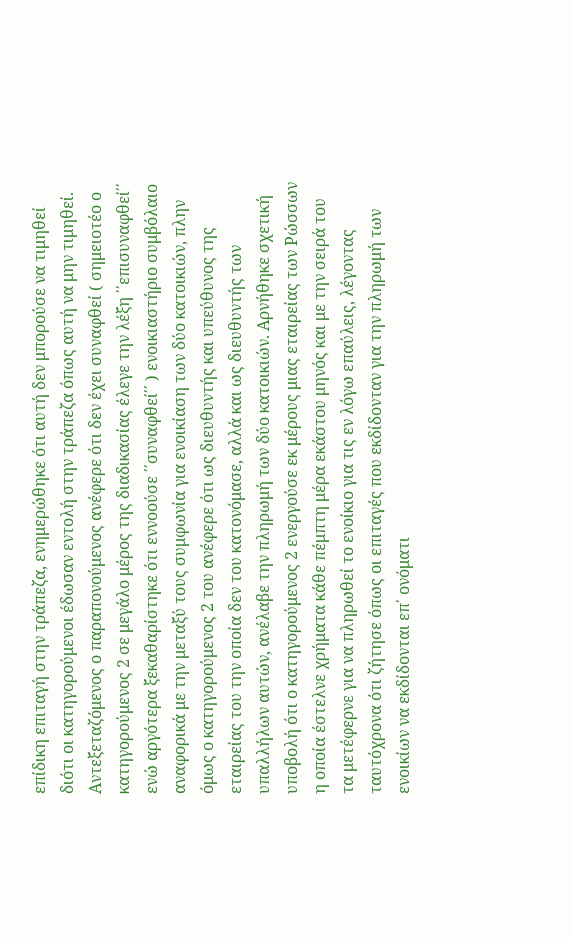επίδικη επιταγή στην τράπεζα, ενημερώθηκε ότι αυτή δεν μπορούσε να τιμηθεί διότι οι κατηγορούμενοι έδωσαν εντολή στην τράπεζα όπως αυτή να μην τιμηθεί. Αντεξεταζόμενος ο παραπονούμενος ανέφερε ότι δεν έχει συναφθεί ( σημειοτέο ο κατηγορούμενος 2 σε μεγάλο μέρος της διαδικασίας έλεγε την λέξη ΄΄επισυναφθεί΄΄ ενώ αργότερα ξεκαθαρίστηκε ότι εννοούσε ΄΄συναφθεί΄΄ ) ενοικιαστήριο συμβόλαιο αναφορικά με την μεταξύ τους συμφωνία για ενοικίαση των δύο κατοικιών, πλην όμως ο κατηγορούμενος 2 του ανέφερε ότι ως διευθυντής και υπεύθυνος της εταιρείας του την οποία δεν του κατονόμασε, αλλά και ως διευθυντής των υπαλλήλων αυτών, ανέλαβε την πληρωμή των δύο κατοικιών. Αρνήθηκε σχετική υποβολή ότι ο κατηγορούμενος 2 ενεργούσε εκ μέρους μιας εταιρείας των Ρώσσων η οποία έστελνε χρήματα κάθε πέμπτη μέρα εκάστου μηνός και με την σειρά του τα μετέφερνε για να πληρωθεί το ενοίκιο για τις εν λόγω επαύλεις, λέγοντας ταυτόχρονα ότι ζήτησε όπως οι επιταγές που εκδίδονταν για την πληρωμή των ενοικίων να εκδίδονται επ΄ ονόματι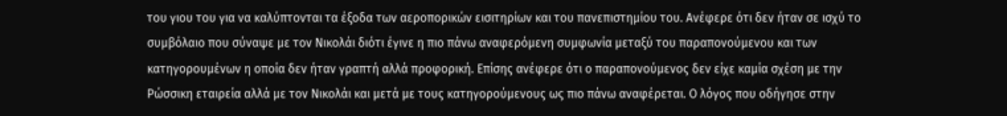του γιου του για να καλύπτονται τα έξοδα των αεροπορικών εισιτηρίων και του πανεπιστημίου του. Ανέφερε ότι δεν ήταν σε ισχύ το συμβόλαιο που σύναψε με τον Νικολάι διότι έγινε η πιο πάνω αναφερόμενη συμφωνία μεταξύ του παραπονούμενου και των κατηγορουμένων η οποία δεν ήταν γραπτή αλλά προφορική. Επίσης ανέφερε ότι ο παραπονούμενος δεν είχε καμία σχέση με την Ρώσσικη εταιρεία αλλά με τον Νικολάι και μετά με τους κατηγορούμενους ως πιο πάνω αναφέρεται. Ο λόγος που οδήγησε στην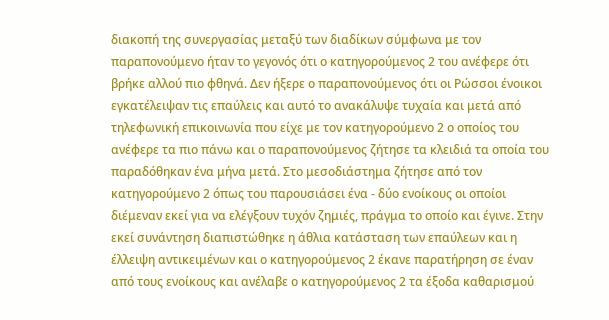διακοπή της συνεργασίας μεταξύ των διαδίκων σύμφωνα με τον παραπονούμενο ήταν το γεγονός ότι ο κατηγορούμενος 2 του ανέφερε ότι βρήκε αλλού πιο φθηνά. Δεν ήξερε ο παραπονούμενος ότι οι Ρώσσοι ένοικοι εγκατέλειψαν τις επαύλεις και αυτό το ανακάλυψε τυχαία και μετά από τηλεφωνική επικοινωνία που είχε με τον κατηγορούμενο 2 ο οποίος του ανέφερε τα πιο πάνω και ο παραπονούμενος ζήτησε τα κλειδιά τα οποία του παραδόθηκαν ένα μήνα μετά. Στο μεσοδιάστημα ζήτησε από τον κατηγορούμενο 2 όπως του παρουσιάσει ένα - δύο ενοίκους οι οποίοι διέμεναν εκεί για να ελέγξουν τυχόν ζημιές, πράγμα το οποίο και έγινε. Στην εκεί συνάντηση διαπιστώθηκε η άθλια κατάσταση των επαύλεων και η έλλειψη αντικειμένων και ο κατηγορούμενος 2 έκανε παρατήρηση σε έναν από τους ενοίκους και ανέλαβε ο κατηγορούμενος 2 τα έξοδα καθαρισμού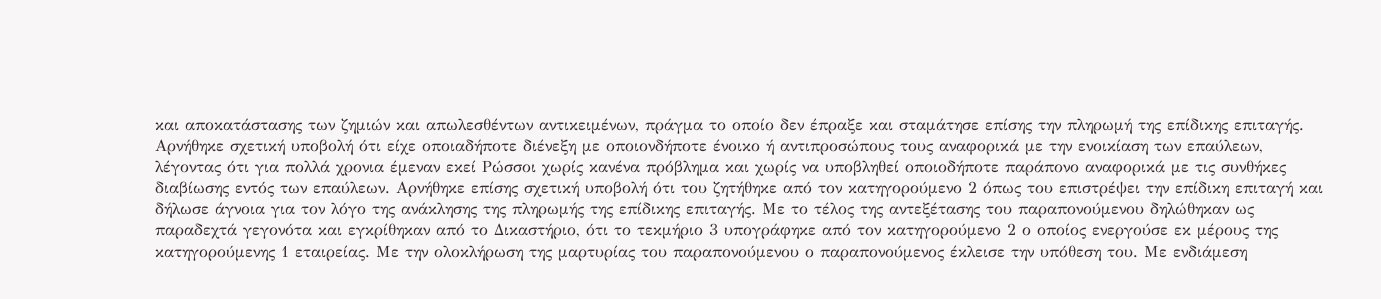και αποκατάστασης των ζημιών και απωλεσθέντων αντικειμένων, πράγμα το οποίο δεν έπραξε και σταμάτησε επίσης την πληρωμή της επίδικης επιταγής. Αρνήθηκε σχετική υποβολή ότι είχε οποιαδήποτε διένεξη με οποιονδήποτε ένοικο ή αντιπροσώπους τους αναφορικά με την ενοικίαση των επαύλεων, λέγοντας ότι για πολλά χρονια έμεναν εκεί Ρώσσοι χωρίς κανένα πρόβλημα και χωρίς να υποβληθεί οποιοδήποτε παράπονο αναφορικά με τις συνθήκες διαβίωσης εντός των επαύλεων. Αρνήθηκε επίσης σχετική υποβολή ότι του ζητήθηκε από τον κατηγορούμενο 2 όπως του επιστρέψει την επίδικη επιταγή και δήλωσε άγνοια για τον λόγο της ανάκλησης της πληρωμής της επίδικης επιταγής. Με το τέλος της αντεξέτασης του παραπονούμενου δηλώθηκαν ως παραδεχτά γεγονότα και εγκρίθηκαν από το Δικαστήριο, ότι το τεκμήριο 3 υπογράφηκε από τον κατηγορούμενο 2 ο οποίος ενεργούσε εκ μέρους της κατηγορούμενης 1 εταιρείας. Με την ολοκλήρωση της μαρτυρίας του παραπονούμενου ο παραπονούμενος έκλεισε την υπόθεση του. Με ενδιάμεση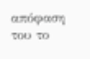απόφαση του το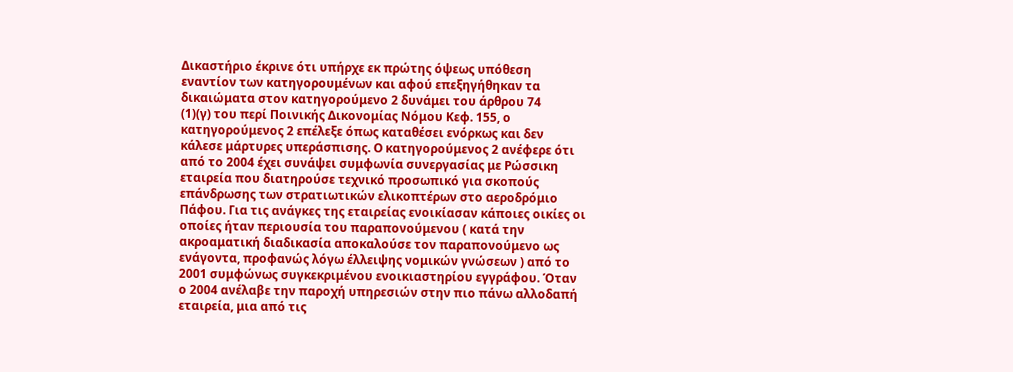Δικαστήριο έκρινε ότι υπήρχε εκ πρώτης όψεως υπόθεση εναντίον των κατηγορουμένων και αφού επεξηγήθηκαν τα δικαιώματα στον κατηγορούμενο 2 δυνάμει του άρθρου 74
(1)(γ) του περί Ποινικής Δικονομίας Νόμου Κεφ. 155, ο κατηγορούμενος 2 επέλεξε όπως καταθέσει ενόρκως και δεν κάλεσε μάρτυρες υπεράσπισης. Ο κατηγορούμενος 2 ανέφερε ότι από το 2004 έχει συνάψει συμφωνία συνεργασίας με Ρώσσικη εταιρεία που διατηρούσε τεχνικό προσωπικό για σκοπούς επάνδρωσης των στρατιωτικών ελικοπτέρων στο αεροδρόμιο Πάφου. Για τις ανάγκες της εταιρείας ενοικίασαν κάποιες οικίες οι οποίες ήταν περιουσία του παραπονούμενου ( κατά την ακροαματική διαδικασία αποκαλούσε τον παραπονούμενο ως ενάγοντα, προφανώς λόγω έλλειψης νομικών γνώσεων ) από το 2001 συμφώνως συγκεκριμένου ενοικιαστηρίου εγγράφου. Όταν ο 2004 ανέλαβε την παροχή υπηρεσιών στην πιο πάνω αλλοδαπή εταιρεία, μια από τις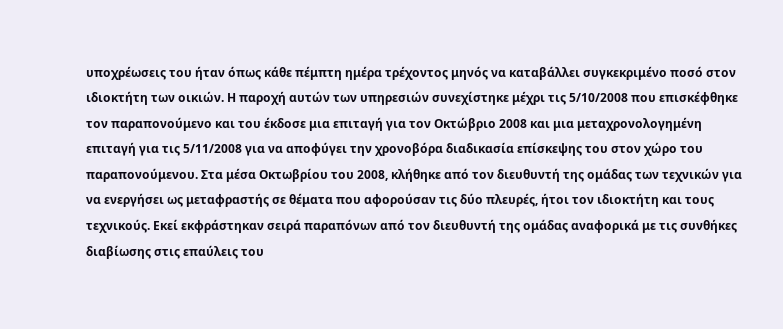υποχρέωσεις του ήταν όπως κάθε πέμπτη ημέρα τρέχοντος μηνός να καταβάλλει συγκεκριμένο ποσό στον ιδιοκτήτη των οικιών. Η παροχή αυτών των υπηρεσιών συνεχίστηκε μέχρι τις 5/10/2008 που επισκέφθηκε τον παραπονούμενο και του έκδοσε μια επιταγή για τον Οκτώβριο 2008 και μια μεταχρονολογημένη επιταγή για τις 5/11/2008 για να αποφύγει την χρονοβόρα διαδικασία επίσκεψης του στον χώρο του παραπονούμενου. Στα μέσα Οκτωβρίου του 2008, κλήθηκε από τον διευθυντή της ομάδας των τεχνικών για να ενεργήσει ως μεταφραστής σε θέματα που αφορούσαν τις δύο πλευρές, ήτοι τον ιδιοκτήτη και τους τεχνικούς. Εκεί εκφράστηκαν σειρά παραπόνων από τον διευθυντή της ομάδας αναφορικά με τις συνθήκες διαβίωσης στις επαύλεις του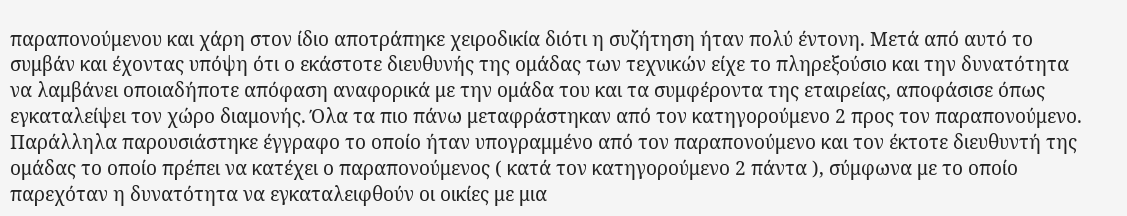παραπονούμενου και χάρη στον ίδιο αποτράπηκε χειροδικία διότι η συζήτηση ήταν πολύ έντονη. Μετά από αυτό το συμβάν και έχοντας υπόψη ότι ο εκάστοτε διευθυνής της ομάδας των τεχνικών είχε το πληρεξούσιο και την δυνατότητα να λαμβάνει οποιαδήποτε απόφαση αναφορικά με την ομάδα του και τα συμφέροντα της εταιρείας, αποφάσισε όπως εγκαταλείψει τον χώρο διαμονής. Όλα τα πιο πάνω μεταφράστηκαν από τον κατηγορούμενο 2 προς τον παραπονούμενο. Παράλληλα παρουσιάστηκε έγγραφο το οποίο ήταν υπογραμμένο από τον παραπονούμενο και τον έκτοτε διευθυντή της ομάδας το οποίο πρέπει να κατέχει ο παραπονούμενος ( κατά τον κατηγορούμενο 2 πάντα ), σύμφωνα με το οποίο παρεχόταν η δυνατότητα να εγκαταλειφθούν οι οικίες με μια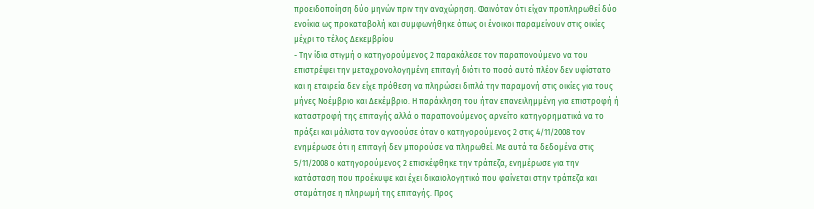προειδοποίηση δύο μηνών πριν την αναχώρηση. Φαινόταν ότι είχαν προπληρωθεί δύο ενοίκια ως προκαταβολή και συμφωνήθηκε όπως οι ένοικοι παραμείνουν στις οικίες μέχρι το τέλος Δεκεμβρίου
- Την ίδια στιγμή ο κατηγορούμενος 2 παρακάλεσε τον παραπονούμενο να του επιστρέψει την μεταχρονολογημένη επιταγή διότι το ποσό αυτό πλέον δεν υφίστατο και η εταιρεία δεν είχε πρόθεση να πληρώσει διπλά την παραμονή στις οικίες για τους μήνες Νοέμβριο και Δεκέμβριο. Η παράκληση του ήταν επανειλημμένη για επιστροφή ή καταστροφή της επιταγής αλλά ο παραπονούμενος αρνείτο κατηγορηματικά να το πράξει και μάλιστα τον αγνοούσε όταν ο κατηγορούμενος 2 στις 4/11/2008 τον ενημέρωσε ότι η επιταγή δεν μπορούσε να πληρωθεί. Με αυτά τα δεδομένα στις 5/11/2008 ο κατηγορούμενος 2 επισκέφθηκε την τράπεζα, ενημέρωσε για την κατάσταση που προέκυψε και έχει δικαιολογητικό που φαίνεται στην τράπεζα και σταμάτησε η πληρωμή της επιταγής. Προς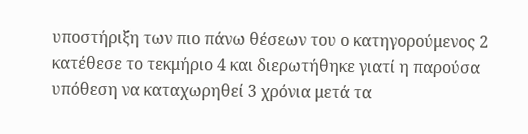υποστήριξη των πιο πάνω θέσεων του ο κατηγορούμενος 2 κατέθεσε το τεκμήριο 4 και διερωτήθηκε γιατί η παρούσα υπόθεση να καταχωρηθεί 3 χρόνια μετά τα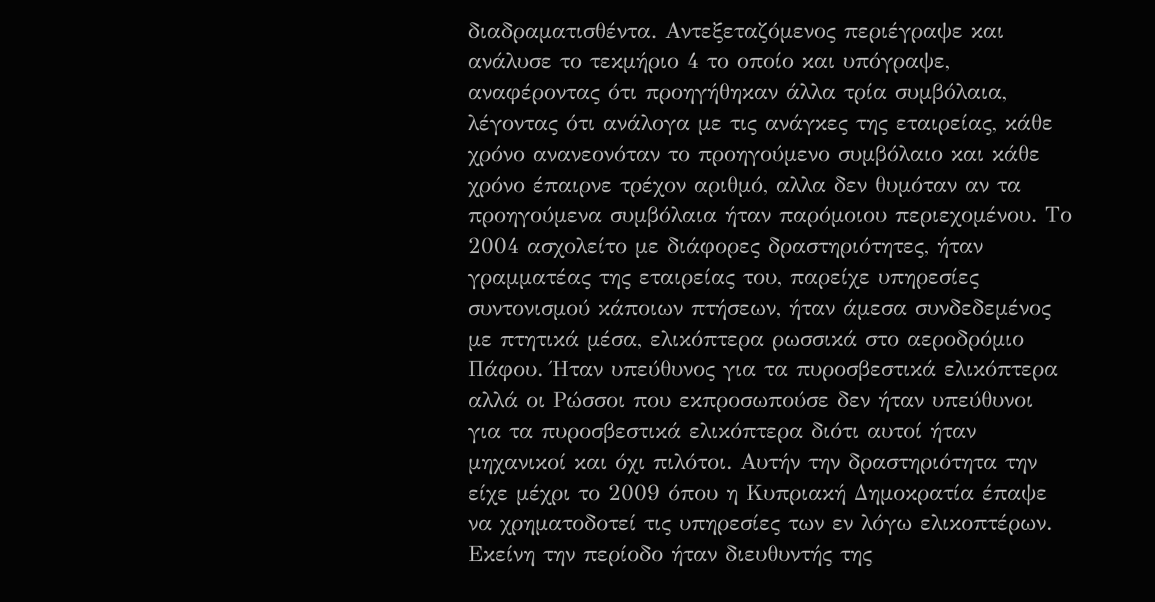διαδραματισθέντα. Αντεξεταζόμενος περιέγραψε και ανάλυσε το τεκμήριο 4 το οποίο και υπόγραψε, αναφέροντας ότι προηγήθηκαν άλλα τρία συμβόλαια, λέγοντας ότι ανάλογα με τις ανάγκες της εταιρείας, κάθε χρόνο ανανεονόταν το προηγούμενο συμβόλαιο και κάθε χρόνο έπαιρνε τρέχον αριθμό, αλλα δεν θυμόταν αν τα προηγούμενα συμβόλαια ήταν παρόμοιου περιεχομένου. Το 2004 ασχολείτο με διάφορες δραστηριότητες, ήταν γραμματέας της εταιρείας του, παρείχε υπηρεσίες συντονισμού κάποιων πτήσεων, ήταν άμεσα συνδεδεμένος με πτητικά μέσα, ελικόπτερα ρωσσικά στο αεροδρόμιο Πάφου. Ήταν υπεύθυνος για τα πυροσβεστικά ελικόπτερα αλλά οι Ρώσσοι που εκπροσωπούσε δεν ήταν υπεύθυνοι για τα πυροσβεστικά ελικόπτερα διότι αυτοί ήταν μηχανικοί και όχι πιλότοι. Αυτήν την δραστηριότητα την είχε μέχρι το 2009 όπου η Κυπριακή Δημοκρατία έπαψε να χρηματοδοτεί τις υπηρεσίες των εν λόγω ελικοπτέρων. Εκείνη την περίοδο ήταν διευθυντής της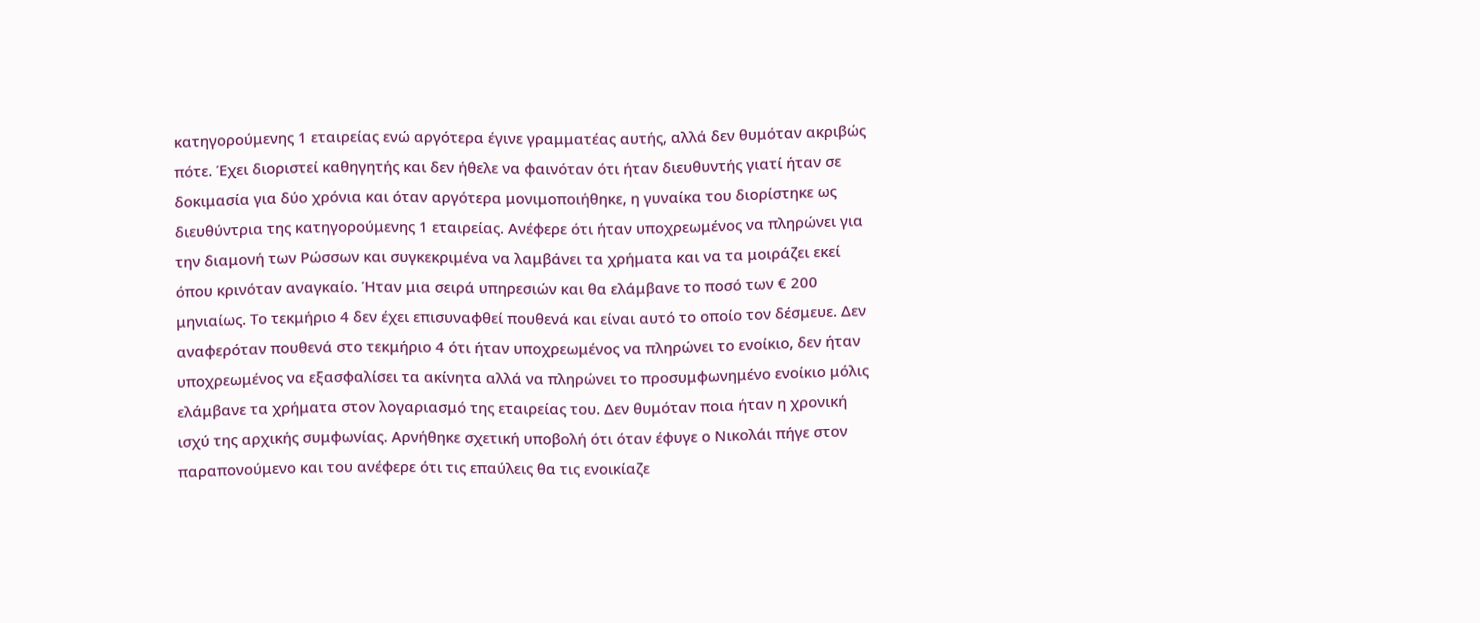κατηγορούμενης 1 εταιρείας ενώ αργότερα έγινε γραμματέας αυτής, αλλά δεν θυμόταν ακριβώς πότε. Έχει διοριστεί καθηγητής και δεν ήθελε να φαινόταν ότι ήταν διευθυντής γιατί ήταν σε δοκιμασία για δύο χρόνια και όταν αργότερα μονιμοποιήθηκε, η γυναίκα του διορίστηκε ως διευθύντρια της κατηγορούμενης 1 εταιρείας. Ανέφερε ότι ήταν υποχρεωμένος να πληρώνει για την διαμονή των Ρώσσων και συγκεκριμένα να λαμβάνει τα χρήματα και να τα μοιράζει εκεί όπου κρινόταν αναγκαίο. Ήταν μια σειρά υπηρεσιών και θα ελάμβανε το ποσό των € 200 μηνιαίως. Το τεκμήριο 4 δεν έχει επισυναφθεί πουθενά και είναι αυτό το οποίο τον δέσμευε. Δεν αναφερόταν πουθενά στο τεκμήριο 4 ότι ήταν υποχρεωμένος να πληρώνει το ενοίκιο, δεν ήταν υποχρεωμένος να εξασφαλίσει τα ακίνητα αλλά να πληρώνει το προσυμφωνημένο ενοίκιο μόλις ελάμβανε τα χρήματα στον λογαριασμό της εταιρείας του. Δεν θυμόταν ποια ήταν η χρονική ισχύ της αρχικής συμφωνίας. Αρνήθηκε σχετική υποβολή ότι όταν έφυγε ο Νικολάι πήγε στον παραπονούμενο και του ανέφερε ότι τις επαύλεις θα τις ενοικίαζε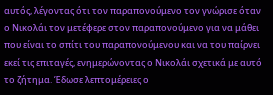αυτός, λέγοντας ότι τον παραπονούμενο τον γνώρισε όταν ο Νικολάι τον μετέφερε στον παραπονούμενο για να μάθει που είναι το σπίτι του παραπονούμενου και να του παίρνει εκεί τις επιταγές, ενημερώνοντας ο Νικολάι σχετικά με αυτό το ζήτημα. Έδωσε λεπτομέρειες ο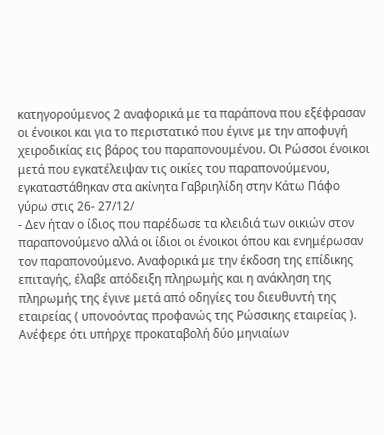κατηγορούμενος 2 αναφορικά με τα παράπονα που εξέφρασαν οι ένοικοι και για το περιστατικό που έγινε με την αποφυγή χειροδικίας εις βάρος του παραπονουμένου. Οι Ρώσσοι ένοικοι μετά που εγκατέλειψαν τις οικίες του παραπονούμενου, εγκαταστάθηκαν στα ακίνητα Γαβριηλίδη στην Κάτω Πάφο γύρω στις 26- 27/12/
- Δεν ήταν ο ίδιος που παρέδωσε τα κλειδιά των οικιών στον παραπονούμενο αλλά οι ίδιοι οι ένοικοι όπου και ενημέρωσαν τον παραπονούμενο. Αναφορικά με την έκδοση της επίδικης επιταγής, έλαβε απόδειξη πληρωμής και η ανάκληση της πληρωμής της έγινε μετά από οδηγίες του διευθυντή της εταιρείας ( υπονοόντας προφανώς της Ρώσσικης εταιρείας ). Ανέφερε ότι υπήρχε προκαταβολή δύο μηνιαίων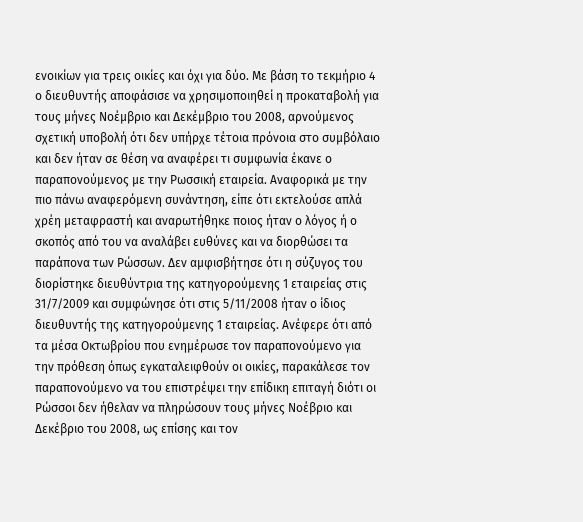ενοικίων για τρεις οικίες και όχι για δύο. Με βάση το τεκμήριο 4 ο διευθυντής αποφάσισε να χρησιμοποιηθεί η προκαταβολή για τους μήνες Νοέμβριο και Δεκέμβριο του 2008, αρνούμενος σχετική υποβολή ότι δεν υπήρχε τέτοια πρόνοια στο συμβόλαιο και δεν ήταν σε θέση να αναφέρει τι συμφωνία έκανε ο παραπονούμενος με την Ρωσσική εταιρεία. Αναφορικά με την πιο πάνω αναφερόμενη συνάντηση, είπε ότι εκτελούσε απλά χρέη μεταφραστή και αναρωτήθηκε ποιος ήταν ο λόγος ή ο σκοπός από του να αναλάβει ευθύνες και να διορθώσει τα παράπονα των Ρώσσων. Δεν αμφισβήτησε ότι η σύζυγος του διορίστηκε διευθύντρια της κατηγορούμενης 1 εταιρείας στις 31/7/2009 και συμφώνησε ότι στις 5/11/2008 ήταν ο ίδιος διευθυντής της κατηγορούμενης 1 εταιρείας. Ανέφερε ότι από τα μέσα Οκτωβρίου που ενημέρωσε τον παραπονούμενο για την πρόθεση όπως εγκαταλειφθούν οι οικίες, παρακάλεσε τον παραπονούμενο να του επιστρέψει την επίδικη επιταγή διότι οι Ρώσσοι δεν ήθελαν να πληρώσουν τους μήνες Νοέβριο και Δεκέβριο του 2008, ως επίσης και τον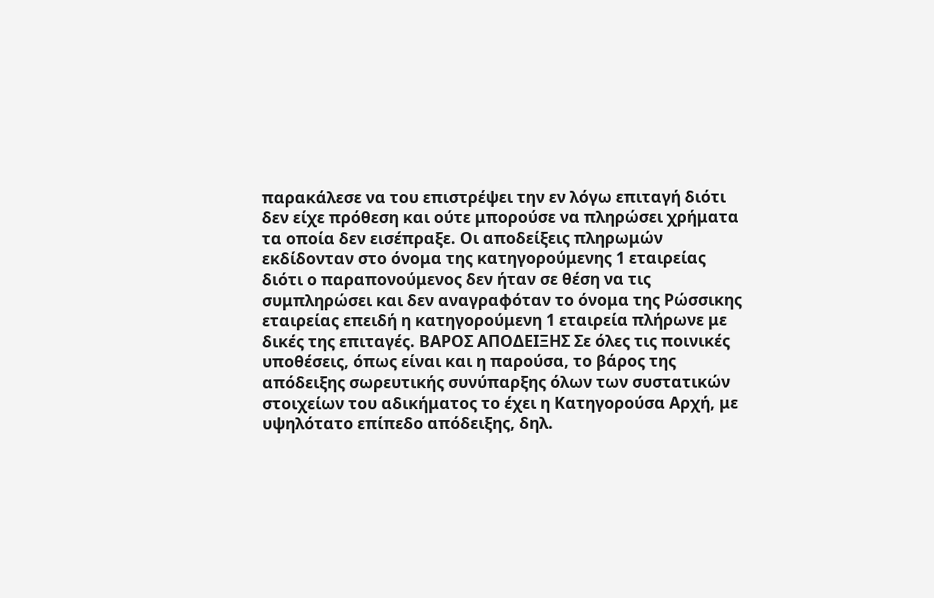παρακάλεσε να του επιστρέψει την εν λόγω επιταγή διότι δεν είχε πρόθεση και ούτε μπορούσε να πληρώσει χρήματα τα οποία δεν εισέπραξε. Οι αποδείξεις πληρωμών εκδίδονταν στο όνομα της κατηγορούμενης 1 εταιρείας διότι ο παραπονούμενος δεν ήταν σε θέση να τις συμπληρώσει και δεν αναγραφόταν το όνομα της Ρώσσικης εταιρείας επειδή η κατηγορούμενη 1 εταιρεία πλήρωνε με δικές της επιταγές. ΒΑΡΟΣ ΑΠΟΔΕΙΞΗΣ Σε όλες τις ποινικές υποθέσεις, όπως είναι και η παρούσα, το βάρος της απόδειξης σωρευτικής συνύπαρξης όλων των συστατικών στοιχείων του αδικήματος το έχει η Κατηγορούσα Αρχή, με υψηλότατο επίπεδο απόδειξης, δηλ.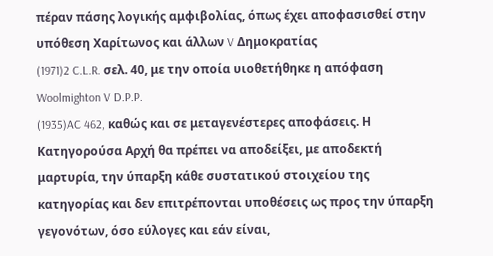πέραν πάσης λογικής αμφιβολίας, όπως έχει αποφασισθεί στην υπόθεση Χαρίτωνος και άλλων V Δημοκρατίας
(1971)2 C.L.R. σελ. 40, με την οποία υιοθετήθηκε η απόφαση Woolmighton V D.P.P.
(1935)AC 462, καθώς και σε μεταγενέστερες αποφάσεις. Η Κατηγορούσα Αρχή θα πρέπει να αποδείξει, με αποδεκτή μαρτυρία, την ύπαρξη κάθε συστατικού στοιχείου της κατηγορίας και δεν επιτρέπονται υποθέσεις ως προς την ύπαρξη γεγονότων, όσο εύλογες και εάν είναι,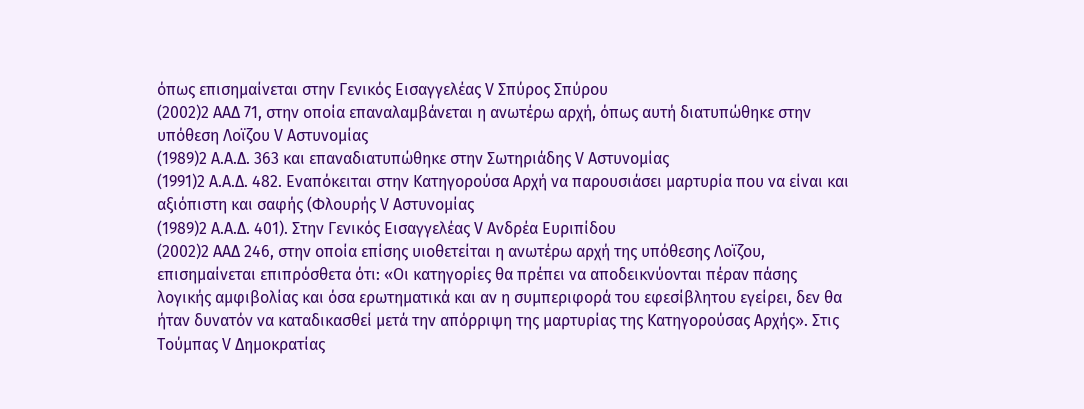όπως επισημαίνεται στην Γενικός Εισαγγελέας V Σπύρος Σπύρου
(2002)2 ΑΑΔ 71, στην οποία επαναλαμβάνεται η ανωτέρω αρχή, όπως αυτή διατυπώθηκε στην υπόθεση Λοϊζου V Αστυνομίας
(1989)2 Α.Α.Δ. 363 και επαναδιατυπώθηκε στην Σωτηριάδης V Αστυνομίας
(1991)2 Α.Α.Δ. 482. Εναπόκειται στην Κατηγορούσα Αρχή να παρουσιάσει μαρτυρία που να είναι και αξιόπιστη και σαφής (Φλουρής V Αστυνομίας
(1989)2 Α.Α.Δ. 401). Στην Γενικός Εισαγγελέας V Ανδρέα Ευριπίδου
(2002)2 ΑΑΔ 246, στην οποία επίσης υιοθετείται η ανωτέρω αρχή της υπόθεσης Λοϊζου, επισημαίνεται επιπρόσθετα ότι: «Οι κατηγορίες θα πρέπει να αποδεικνύονται πέραν πάσης λογικής αμφιβολίας και όσα ερωτηματικά και αν η συμπεριφορά του εφεσίβλητου εγείρει, δεν θα ήταν δυνατόν να καταδικασθεί μετά την απόρριψη της μαρτυρίας της Κατηγορούσας Αρχής». Στις Τούμπας V Δημοκρατίας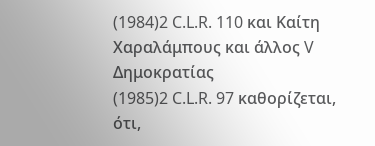(1984)2 C.L.R. 110 και Καίτη Χαραλάμπους και άλλος V Δημοκρατίας
(1985)2 C.L.R. 97 καθορίζεται, ότι,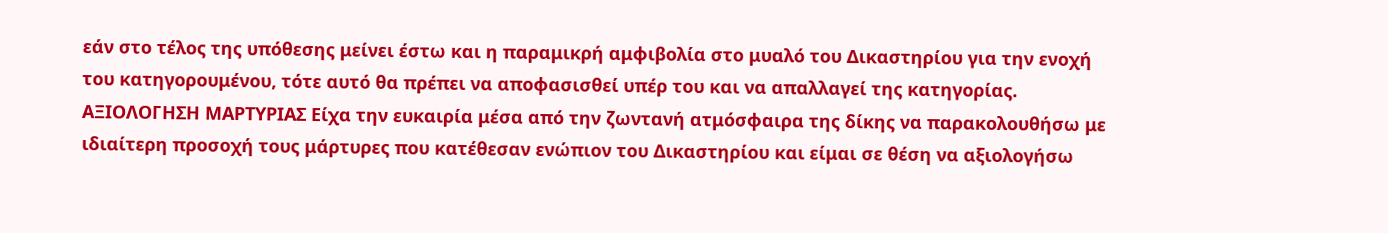εάν στο τέλος της υπόθεσης μείνει έστω και η παραμικρή αμφιβολία στο μυαλό του Δικαστηρίου για την ενοχή του κατηγορουμένου, τότε αυτό θα πρέπει να αποφασισθεί υπέρ του και να απαλλαγεί της κατηγορίας. ΑΞΙΟΛΟΓΗΣΗ ΜΑΡΤΥΡΙΑΣ Είχα την ευκαιρία μέσα από την ζωντανή ατμόσφαιρα της δίκης να παρακολουθήσω με ιδιαίτερη προσοχή τους μάρτυρες που κατέθεσαν ενώπιον του Δικαστηρίου και είμαι σε θέση να αξιολογήσω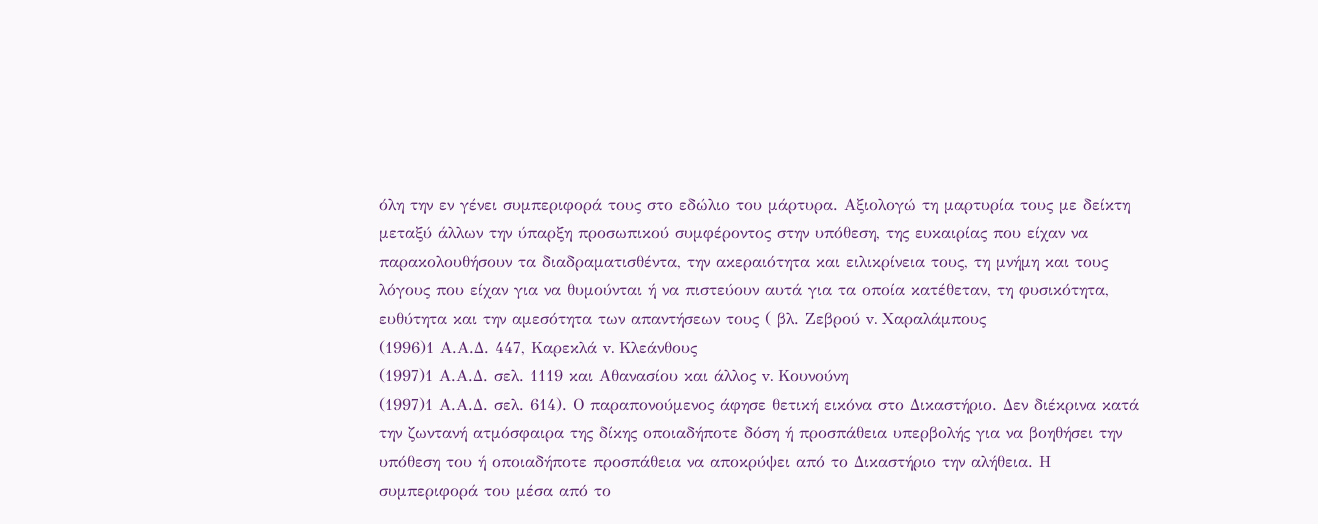όλη την εν γένει συμπεριφορά τους στο εδώλιο του μάρτυρα. Αξιολογώ τη μαρτυρία τους με δείκτη μεταξύ άλλων την ύπαρξη προσωπικού συμφέροντος στην υπόθεση, της ευκαιρίας που είχαν να παρακολουθήσουν τα διαδραματισθέντα, την ακεραιότητα και ειλικρίνεια τους, τη μνήμη και τους λόγους που είχαν για να θυμούνται ή να πιστεύουν αυτά για τα οποία κατέθεταν, τη φυσικότητα, ευθύτητα και την αμεσότητα των απαντήσεων τους ( βλ. Ζεβρού v. Χαραλάμπους
(1996)1 Α.Α.Δ. 447, Καρεκλά v. Κλεάνθους
(1997)1 Α.Α.Δ. σελ. 1119 και Αθανασίου και άλλος v. Κουνούνη
(1997)1 Α.Α.Δ. σελ. 614). Ο παραπονούμενος άφησε θετική εικόνα στο Δικαστήριο. Δεν διέκρινα κατά την ζωντανή ατμόσφαιρα της δίκης οποιαδήποτε δόση ή προσπάθεια υπερβολής για να βοηθήσει την υπόθεση του ή οποιαδήποτε προσπάθεια να αποκρύψει από το Δικαστήριο την αλήθεια. Η συμπεριφορά του μέσα από το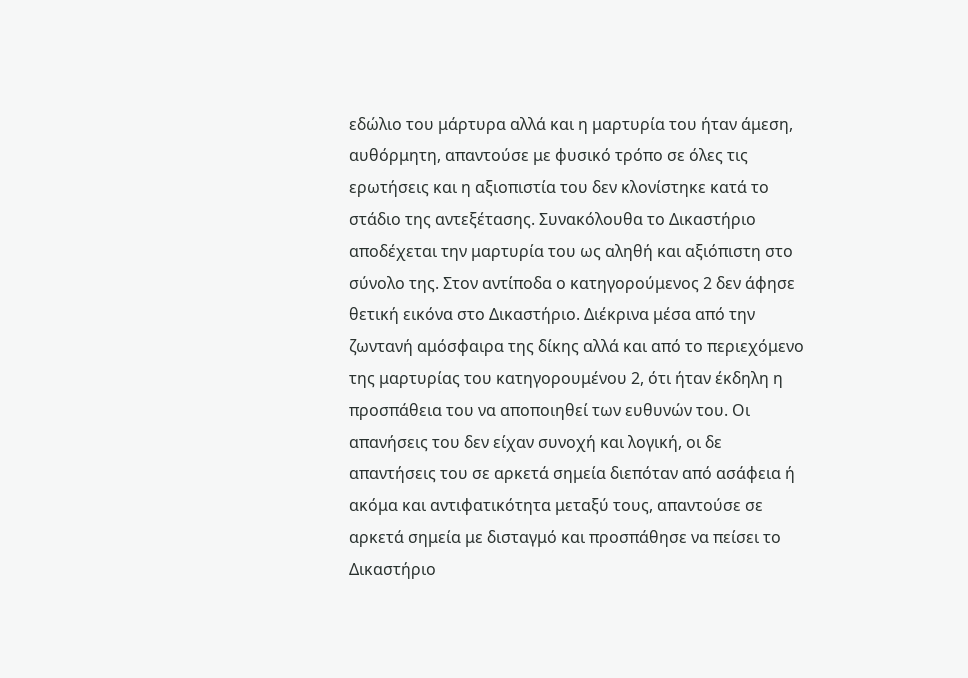εδώλιο του μάρτυρα αλλά και η μαρτυρία του ήταν άμεση, αυθόρμητη, απαντούσε με φυσικό τρόπο σε όλες τις ερωτήσεις και η αξιοπιστία του δεν κλονίστηκε κατά το στάδιο της αντεξέτασης. Συνακόλουθα το Δικαστήριο αποδέχεται την μαρτυρία του ως αληθή και αξιόπιστη στο σύνολο της. Στον αντίποδα ο κατηγορούμενος 2 δεν άφησε θετική εικόνα στο Δικαστήριο. Διέκρινα μέσα από την ζωντανή αμόσφαιρα της δίκης αλλά και από το περιεχόμενο της μαρτυρίας του κατηγορουμένου 2, ότι ήταν έκδηλη η προσπάθεια του να αποποιηθεί των ευθυνών του. Οι απανήσεις του δεν είχαν συνοχή και λογική, οι δε απαντήσεις του σε αρκετά σημεία διεπόταν από ασάφεια ή ακόμα και αντιφατικότητα μεταξύ τους, απαντούσε σε αρκετά σημεία με δισταγμό και προσπάθησε να πείσει το Δικαστήριο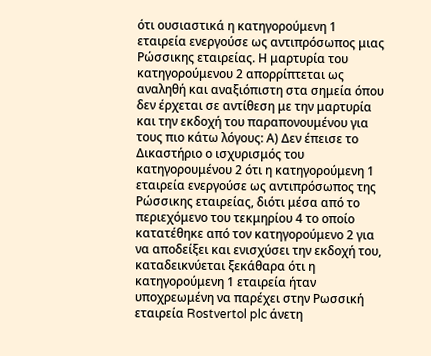ότι ουσιαστικά η κατηγορούμενη 1 εταιρεία ενεργούσε ως αντιπρόσωπος μιας Ρώσσικης εταιρείας. Η μαρτυρία του κατηγορούμενου 2 απορρίπτεται ως αναληθή και αναξιόπιστη στα σημεία όπου δεν έρχεται σε αντίθεση με την μαρτυρία και την εκδοχή του παραπονουμένου για τους πιο κάτω λόγους: Α) Δεν έπεισε το Δικαστήριο ο ισχυρισμός του κατηγορουμένου 2 ότι η κατηγορούμενη 1 εταιρεία ενεργούσε ως αντιπρόσωπος της Ρώσσικης εταιρείας, διότι μέσα από το περιεχόμενο του τεκμηρίου 4 το οποίο κατατέθηκε από τον κατηγορούμενο 2 για να αποδείξει και ενισχύσει την εκδοχή του, καταδεικνύεται ξεκάθαρα ότι η κατηγορούμενη 1 εταιρεία ήταν υποχρεωμένη να παρέχει στην Ρωσσική εταιρεία Rostvertol plc άνετη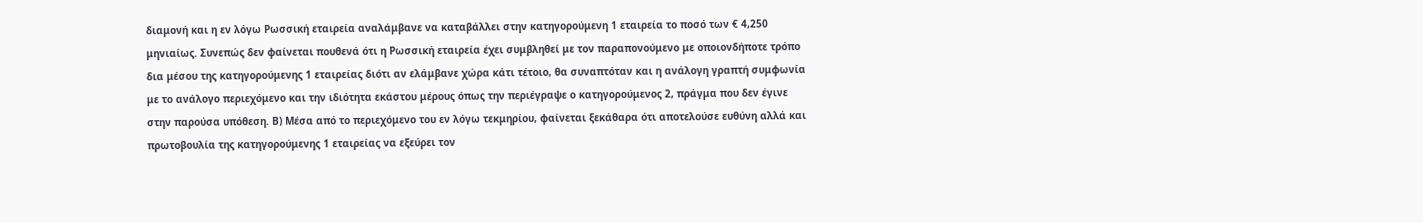διαμονή και η εν λόγω Ρωσσική εταιρεία αναλάμβανε να καταβάλλει στην κατηγορούμενη 1 εταιρεία το ποσό των € 4,250 μηνιαίως. Συνεπώς δεν φαίνεται πουθενά ότι η Ρωσσική εταιρεία έχει συμβληθεί με τον παραπονούμενο με οποιονδήποτε τρόπο δια μέσου της κατηγορούμενης 1 εταιρείας διότι αν ελάμβανε χώρα κάτι τέτοιο, θα συναπτόταν και η ανάλογη γραπτή συμφωνία με το ανάλογο περιεχόμενο και την ιδιότητα εκάστου μέρους όπως την περιέγραψε ο κατηγορούμενος 2, πράγμα που δεν έγινε στην παρούσα υπόθεση. Β) Μέσα από το περιεχόμενο του εν λόγω τεκμηρίου, φαίνεται ξεκάθαρα ότι αποτελούσε ευθύνη αλλά και πρωτοβουλία της κατηγορούμενης 1 εταιρείας να εξεύρει τον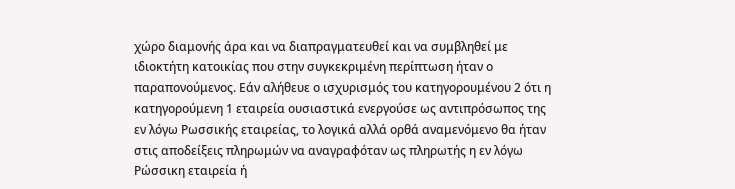χώρο διαμονής άρα και να διαπραγματευθεί και να συμβληθεί με ιδιοκτήτη κατοικίας που στην συγκεκριμένη περίπτωση ήταν ο παραπονούμενος. Εάν αλήθευε ο ισχυρισμός του κατηγορουμένου 2 ότι η κατηγορούμενη 1 εταιρεία ουσιαστικά ενεργούσε ως αντιπρόσωπος της εν λόγω Ρωσσικής εταιρείας, το λογικά αλλά ορθά αναμενόμενο θα ήταν στις αποδείξεις πληρωμών να αναγραφόταν ως πληρωτής η εν λόγω Ρώσσικη εταιρεία ή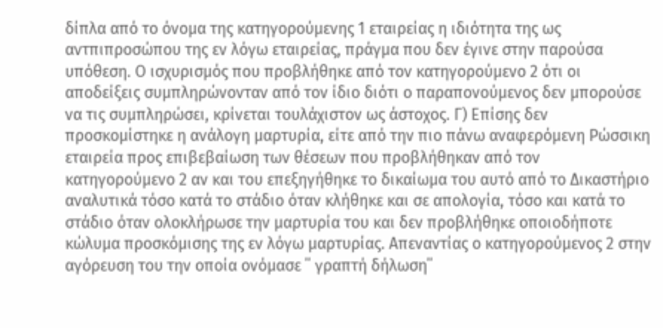δίπλα από το όνομα της κατηγορούμενης 1 εταιρείας η ιδιότητα της ως αντπιπροσώπου της εν λόγω εταιρείας, πράγμα που δεν έγινε στην παρούσα υπόθεση. Ο ισχυρισμός που προβλήθηκε από τον κατηγορούμενο 2 ότι οι αποδείξεις συμπληρώνονταν από τον ίδιο διότι ο παραπονούμενος δεν μπορούσε να τις συμπληρώσει, κρίνεται τουλάχιστον ως άστοχος. Γ) Επίσης δεν προσκομίστηκε η ανάλογη μαρτυρία, είτε από την πιο πάνω αναφερόμενη Ρώσσικη εταιρεία προς επιβεβαίωση των θέσεων που προβλήθηκαν από τον κατηγορούμενο 2 αν και του επεξηγήθηκε το δικαίωμα του αυτό από το Δικαστήριο αναλυτικά τόσο κατά το στάδιο όταν κλήθηκε και σε απολογία, τόσο και κατά το στάδιο όταν ολοκλήρωσε την μαρτυρία του και δεν προβλήθηκε οποιοδήποτε κώλυμα προσκόμισης της εν λόγω μαρτυρίας. Απεναντίας ο κατηγορούμενος 2 στην αγόρευση του την οποία ονόμασε ΄΄ γραπτή δήλωση΄΄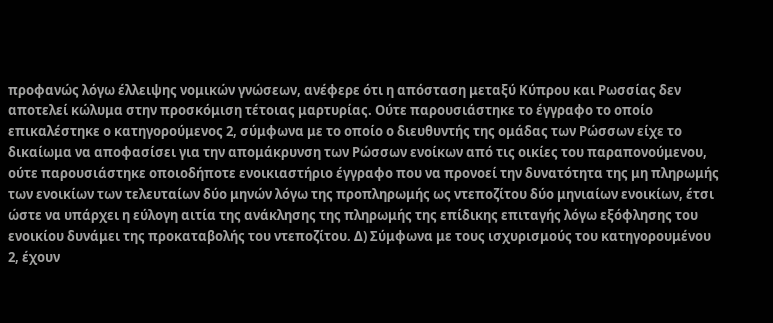προφανώς λόγω έλλειψης νομικών γνώσεων, ανέφερε ότι η απόσταση μεταξύ Κύπρου και Ρωσσίας δεν αποτελεί κώλυμα στην προσκόμιση τέτοιας μαρτυρίας. Ούτε παρουσιάστηκε το έγγραφο το οποίο επικαλέστηκε ο κατηγορούμενος 2, σύμφωνα με το οποίο ο διευθυντής της ομάδας των Ρώσσων είχε το δικαίωμα να αποφασίσει για την απομάκρυνση των Ρώσσων ενοίκων από τις οικίες του παραπονούμενου, ούτε παρουσιάστηκε οποιοδήποτε ενοικιαστήριο έγγραφο που να προνοεί την δυνατότητα της μη πληρωμής των ενοικίων των τελευταίων δύο μηνών λόγω της προπληρωμής ως ντεποζίτου δύο μηνιαίων ενοικίων, έτσι ώστε να υπάρχει η εύλογη αιτία της ανάκλησης της πληρωμής της επίδικης επιταγής λόγω εξόφλησης του ενοικίου δυνάμει της προκαταβολής του ντεποζίτου. Δ) Σύμφωνα με τους ισχυρισμούς του κατηγορουμένου 2, έχουν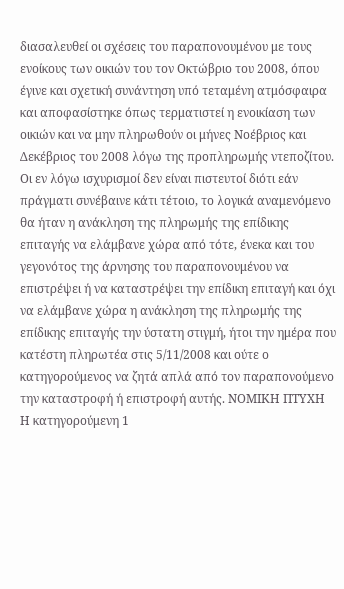διασαλευθεί οι σχέσεις του παραπονουμένου με τους ενοίκους των οικιών του τον Οκτώβριο του 2008, όπου έγινε και σχετική συνάντηση υπό τεταμένη ατμόσφαιρα και αποφασίστηκε όπως τερματιστεί η ενοικίαση των οικιών και να μην πληρωθούν οι μήνες Νοέβριος και Δεκέβριος του 2008 λόγω της προπληρωμής ντεποζίτου. Οι εν λόγω ισχυρισμοί δεν είναι πιστευτοί διότι εάν πράγματι συνέβαινε κάτι τέτοιο, το λογικά αναμενόμενο θα ήταν η ανάκληση της πληρωμής της επίδικης επιταγής να ελάμβανε χώρα από τότε, ένεκα και του γεγονότος της άρνησης του παραπονουμένου να επιστρέψει ή να καταστρέψει την επίδικη επιταγή και όχι να ελάμβανε χώρα η ανάκληση της πληρωμής της επίδικης επιταγής την ύστατη στιγμή, ήτοι την ημέρα που κατέστη πληρωτέα στις 5/11/2008 και ούτε ο κατηγορούμενος να ζητά απλά από τον παραπονούμενο την καταστροφή ή επιστροφή αυτής. ΝΟΜΙΚΗ ΠΤΥΧΗ Η κατηγορούμενη 1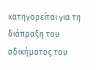κατηγορείται για τη διάπραξη του αδικήματος του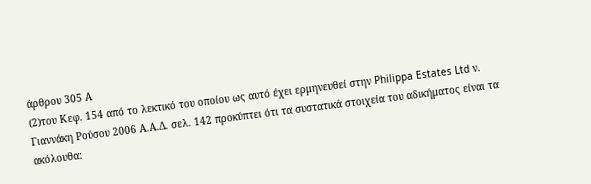άρθρου 305 Α
(2)του Κεφ. 154 από το λεκτικό του οποίου ως αυτό έχει ερμηνευθεί στην Philippa Estates Ltd ν. Γιαννάκη Ρούσου 2006 Α.Α.Δ. σελ. 142 προκύπτει ότι τα συστατικά στοιχεία του αδικήματος είναι τα ακόλουθα: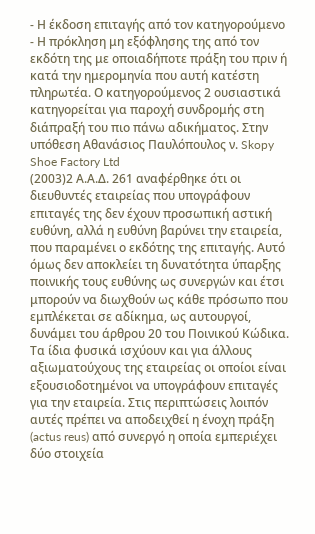- Η έκδοση επιταγής από τον κατηγορούμενο
- Η πρόκληση μη εξόφλησης της από τον εκδότη της με οποιαδήποτε πράξη του πριν ή κατά την ημερομηνία που αυτή κατέστη πληρωτέα. Ο κατηγορούμενος 2 ουσιαστικά κατηγορείται για παροχή συνδρομής στη διάπραξή του πιο πάνω αδικήματος. Στην υπόθεση Αθανάσιος Παυλόπουλος ν. Skopy Shoe Factory Ltd
(2003)2 Α.Α.Δ. 261 αναφέρθηκε ότι οι διευθυντές εταιρείας που υπογράφουν επιταγές της δεν έχουν προσωπική αστική ευθύνη, αλλά η ευθύνη βαρύνει την εταιρεία, που παραμένει ο εκδότης της επιταγής. Αυτό όμως δεν αποκλείει τη δυνατότητα ύπαρξης ποινικής τους ευθύνης ως συνεργών και έτσι μπορούν να διωχθούν ως κάθε πρόσωπο που εμπλέκεται σε αδίκημα, ως αυτουργοί, δυνάμει του άρθρου 20 του Ποινικού Κώδικα. Τα ίδια φυσικά ισχύουν και για άλλους αξιωματούχους της εταιρείας οι οποίοι είναι εξουσιοδοτημένοι να υπογράφουν επιταγές για την εταιρεία. Στις περιπτώσεις λοιπόν αυτές πρέπει να αποδειχθεί η ένοχη πράξη (actus reus) από συνεργό η οποία εμπεριέχει δύο στοιχεία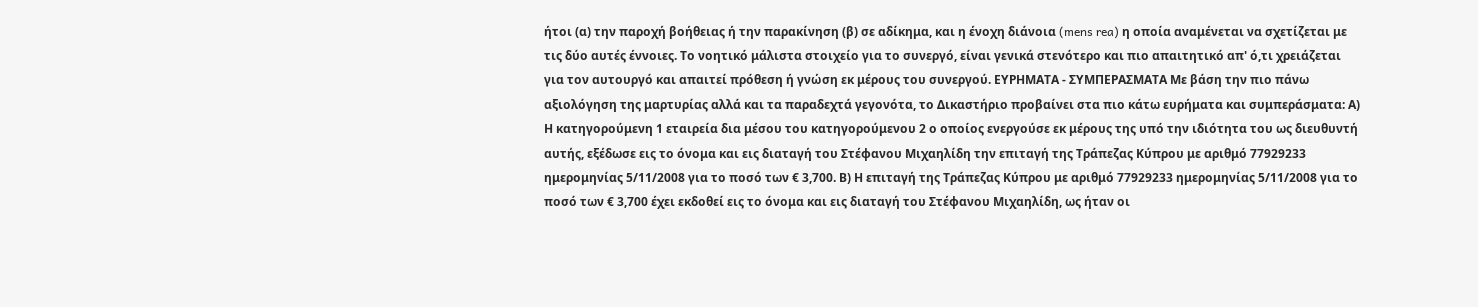ήτοι (α) την παροχή βοήθειας ή την παρακίνηση (β) σε αδίκημα, και η ένοχη διάνοια (mens rea) η οποία αναμένεται να σχετίζεται με τις δύο αυτές έννοιες. Το νοητικό μάλιστα στοιχείο για το συνεργό, είναι γενικά στενότερο και πιο απαιτητικό απ' ό,τι χρειάζεται για τον αυτουργό και απαιτεί πρόθεση ή γνώση εκ μέρους του συνεργού. ΕΥΡΗΜΑΤΑ - ΣΥΜΠΕΡΑΣΜΑΤΑ Με βάση την πιο πάνω αξιολόγηση της μαρτυρίας αλλά και τα παραδεχτά γεγονότα, το Δικαστήριο προβαίνει στα πιο κάτω ευρήματα και συμπεράσματα: Α) Η κατηγορούμενη 1 εταιρεία δια μέσου του κατηγορούμενου 2 ο οποίος ενεργούσε εκ μέρους της υπό την ιδιότητα του ως διευθυντή αυτής, εξέδωσε εις το όνομα και εις διαταγή του Στέφανου Μιχαηλίδη την επιταγή της Τράπεζας Κύπρου με αριθμό 77929233 ημερομηνίας 5/11/2008 για το ποσό των € 3,700. Β) Η επιταγή της Τράπεζας Κύπρου με αριθμό 77929233 ημερομηνίας 5/11/2008 για το ποσό των € 3,700 έχει εκδοθεί εις το όνομα και εις διαταγή του Στέφανου Μιχαηλίδη, ως ήταν οι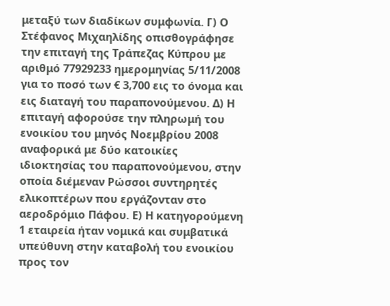μεταξύ των διαδίκων συμφωνία. Γ) Ο Στέφανος Μιχαηλίδης οπισθογράφησε την επιταγή της Τράπεζας Κύπρου με αριθμό 77929233 ημερομηνίας 5/11/2008 για το ποσό των € 3,700 εις το όνομα και εις διαταγή του παραπονούμενου. Δ) Η επιταγή αφορούσε την πληρωμή του ενοικίου του μηνός Νοεμβρίου 2008 αναφορικά με δύο κατοικίες ιδιοκτησίας του παραπονούμενου, στην οποία διέμεναν Ρώσσοι συντηρητές ελικοπτέρων που εργάζονταν στο αεροδρόμιο Πάφου. Ε) Η κατηγορούμενη 1 εταιρεία ήταν νομικά και συμβατικά υπεύθυνη στην καταβολή του ενοικίου προς τον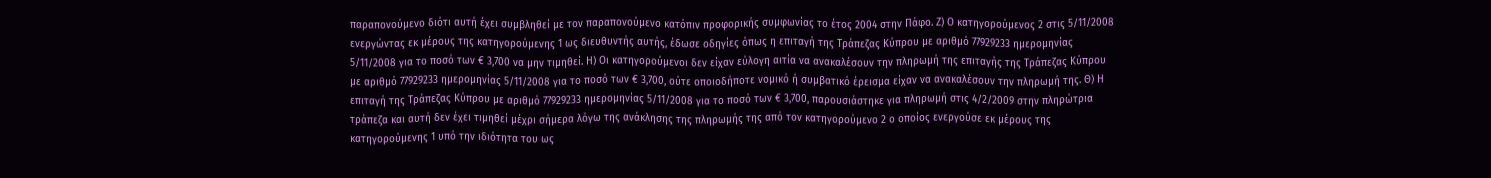παραπονούμενο διότι αυτή έχει συμβληθεί με τον παραπονούμενο κατόπιν προφορικής συμφωνίας το έτος 2004 στην Πάφο. Ζ) Ο κατηγορούμενος 2 στις 5/11/2008 ενεργώντας εκ μέρους της κατηγορούμενης 1 ως διευθυντής αυτής, έδωσε οδηγίες όπως η επιταγή της Τράπεζας Κύπρου με αριθμό 77929233 ημερομηνίας 5/11/2008 για το ποσό των € 3,700 να μην τιμηθεί. Η) Οι κατηγορούμενοι δεν είχαν εύλογη αιτία να ανακαλέσουν την πληρωμή της επιταγής της Τράπεζας Κύπρου με αριθμό 77929233 ημερομηνίας 5/11/2008 για το ποσό των € 3,700, ούτε οποιοδήποτε νομικό ή συμβατικό έρεισμα είχαν να ανακαλέσουν την πληρωμή της. Θ) Η επιταγή της Τράπεζας Κύπρου με αριθμό 77929233 ημερομηνίας 5/11/2008 για το ποσό των € 3,700, παρουσιάστηκε για πληρωμή στις 4/2/2009 στην πληρώτρια τράπεζα και αυτή δεν έχει τιμηθεί μέχρι σήμερα λόγω της ανάκλησης της πληρωμής της από τον κατηγορούμενο 2 ο οποίος ενεργούσε εκ μέρους της κατηγορούμενης 1 υπό την ιδιότητα του ως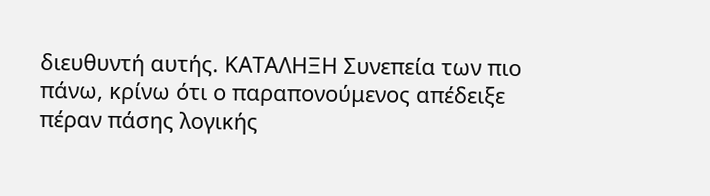διευθυντή αυτής. ΚΑΤΑΛΗΞΗ Συνεπεία των πιο πάνω, κρίνω ότι ο παραπονούμενος απέδειξε πέραν πάσης λογικής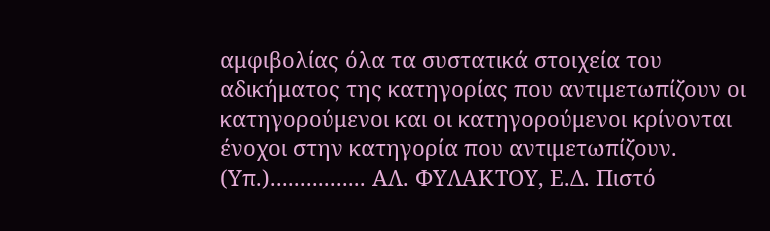αμφιβολίας όλα τα συστατικά στοιχεία του αδικήματος της κατηγορίας που αντιμετωπίζουν οι κατηγορούμενοι και οι κατηγορούμενοι κρίνονται ένοχοι στην κατηγορία που αντιμετωπίζουν. (Υπ.)................ ΑΛ. ΦΥΛΑΚΤΟΥ, Ε.Δ. Πιστό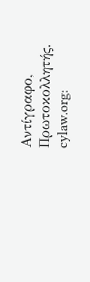Αντίγραφο, Πρωτοκολλητής. cylaw.org: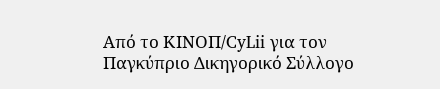Από το ΚΙΝOΠ/CyLii για τον Παγκύπριο Δικηγορικό Σύλλογο